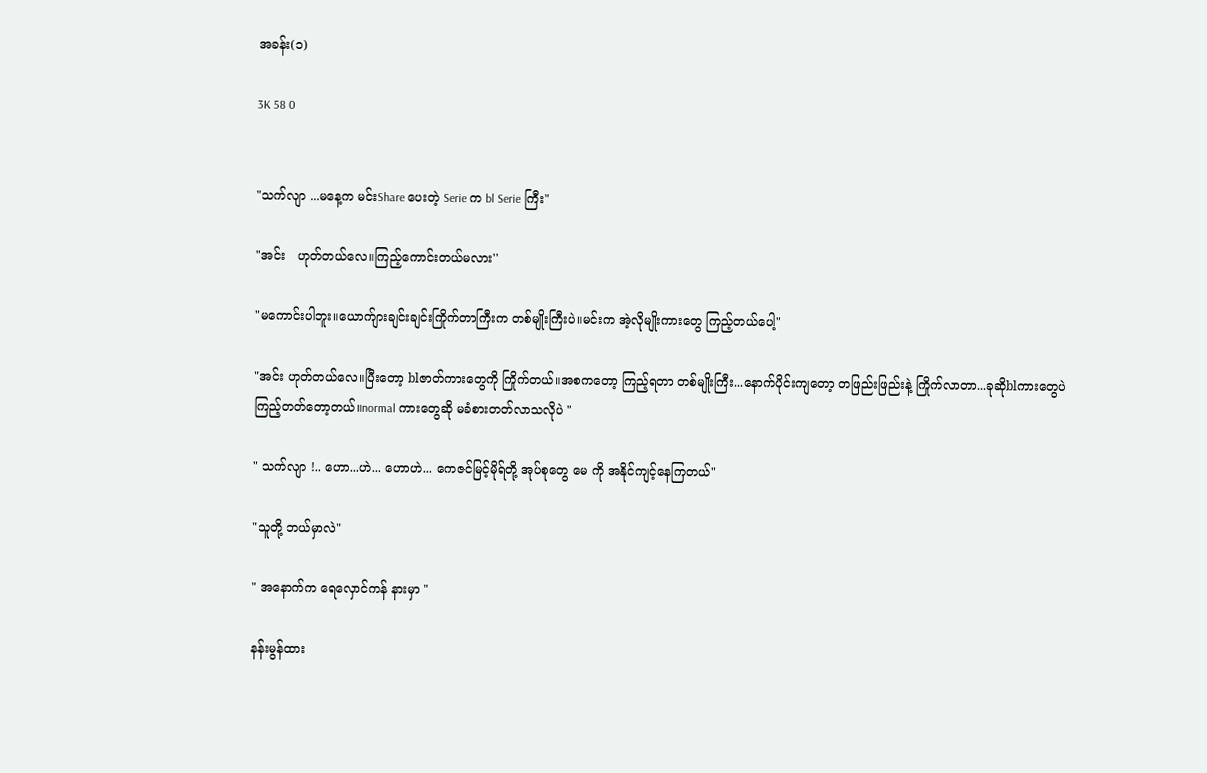အခန်း(၁)

3K 58 0


"သက်လျာ ...မနေ့က မင်းShare ပေးတဲ့ Serie က bl Serie ကြီး"

"အင်း   ဟုတ်တယ်လေ။ကြည့်ကောင်းတယ်မလား''

"မကောင်းပါဘူး။ယောက်ျားချင်းချင်းကြိုက်တာကြီးက တစ်မျိုးကြီးပဲ။မင်းက အဲ့လိုမျိုးကားတွေ ကြည့်တယ်ပေါ့"

"အင်း ဟုတ်တယ်လေ။ပြီးတော့ blဇာတ်ကားတွေကို ကြိုက်တယ်။အစကတော့ ကြည့်ရတာ တစ်မျိုးကြီး...နောက်ပိုင်းကျတော့ တဖြည်းဖြည်းနဲ့ ကြိုက်လာတာ...ခုဆိုblကားတွေပဲ ကြည့်တတ်တော့တယ်။normal ကားတွေဆို မခံစားတတ်လာသလိုပဲ "

" သက်လျာ !.. ဟော...ဟဲ... ဟောဟဲ... ကေဇင်မြင့်မိုရ်တို့ အုပ်စုတွေ မေ ကို အနိုင်ကျင့်နေကြတယ်"

"သူတို့ ဘယ်မှာလဲ"

" အနောက်က ရေလှောင်ကန် နားမှာ "

နန်းမွန်ထား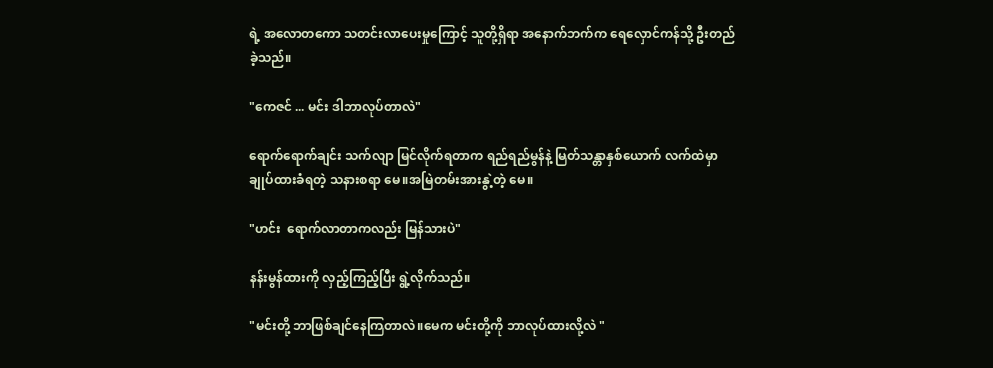ရဲ့ အလောတကော သတင်းလာပေးမှုကြောင့် သူတို့ရှိရာ အနောက်ဘက်က ရေလှောင်ကန်သို့ ဦးတည်ခဲ့သည်။

"ကေဇင် ... မင်း ဒါဘာလုပ်တာလဲ"

ရောက်ရောက်ချင်း သက်လျာ မြင်လိုက်ရတာက ရည်ရည်မွန်နဲ့ မြတ်သန္တာနှစ်ယောက် လက်ထဲမှာ ချုပ်ထားခံရတဲ့ သနားစရာ မေ။အမြဲတမ်းအားနွဲ့တဲ့ မေ။

"ဟင်း  ရောက်လာတာကလည်း မြန်သားပဲ"

နန်းမွန်ထားကို လှည့်ကြည့်ပြီး ရွဲ့လိုက်သည်။

"မင်းတို့ ဘာဖြစ်ချင်နေကြတာလဲ။မေက မင်းတို့ကို ဘာလုပ်ထားလို့လဲ "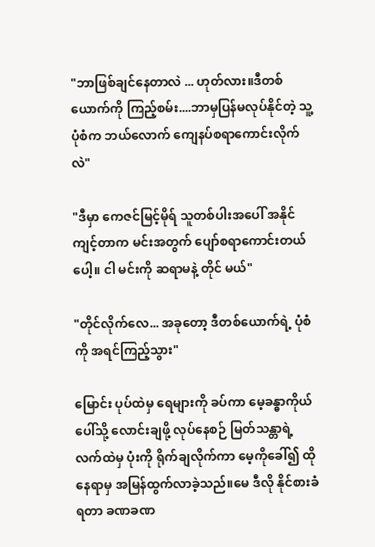"ဘာဖြစ်ချင်နေတာလဲ ... ဟုတ်လား။ဒီတစ်ယောက်ကို ကြည့်စမ်း....ဘာမှပြန်မလုပ်နိုင်တဲ့ သူ့ပုံစံက ဘယ်လောက် ကျေနပ်စရာကောင်းလိုက်လဲ"

"ဒီမှာ ကေဇင်မြင့်မိုရ် သူတစ်ပါးအပေါ် အနိုင်ကျင့်တာက မင်းအတွက် ပျော်စရာကောင်းတယ်ပေါ့။ ငါ မင်းကို ဆရာမနဲ့ တိုင် မယ်"

"တိုင်လိုက်လေ... အခုတော့ ဒီတစ်ယောက်ရဲ့ ပုံစံကို အရင်ကြည့်သွား"

မြောင်း ပုပ်ထဲမှ ရေများကို ခပ်ကာ မေ့ခန္ဓာကိုယ်ပေါ်သို့ လောင်းချဖို့ လုပ်နေစဉ် မြတ်သန္တာရဲ့ လက်ထဲမှ ပုံးကို ရိုက်ချလိုက်ကာ မေ့ကိုခေါ်၍ ထိုနေရာမှ အမြန်ထွက်လာခဲ့သည်။မေ ဒီလို နိုင်စားခံရတာ ခဏခဏ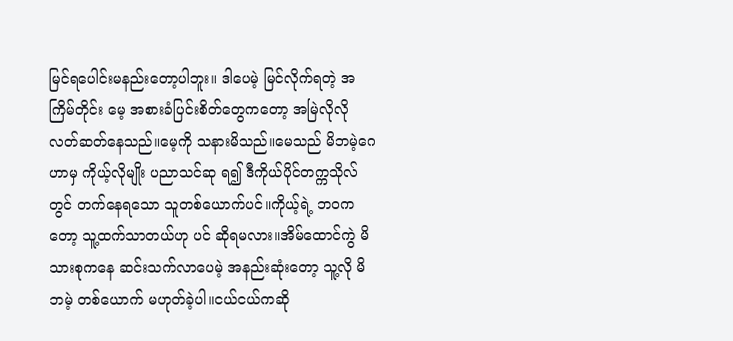မြင်ရပေါင်းမနည်းတော့ပါဘူး။ ဒါပေမဲ့ မြင်လိုက်ရတဲ့ အကြိမ်တိုင်း မေ့ အစားခံပြင်းစိတ်တွေကတော့ အမြဲလိုလို လတ်ဆတ်နေသည်။မေ့ကို သနားမိသည်။မေသည် မိဘမဲ့ဂေဟာမှ ကိုယ့်လိုမျိုး ပညာသင်ဆု ရ၍ ဒီကိုယ်ပိုင်တက္ကသိုလ်တွင် တက်နေရသော သူတစ်ယောက်ပင်။ကိုယ့်ရဲ့ ဘဝကတော့ သူ့ထက်သာတယ်ဟု ပင် ဆိုရမလား။အိမ်ထောင်ကွဲ မိသားစုကနေ ဆင်းသက်လာပေမဲ့ အနည်းဆုံးတော့ သူ့လို မိဘမဲ့ တစ်ယောက် မဟုတ်ခဲ့ပါ။ငယ်ငယ်ကဆို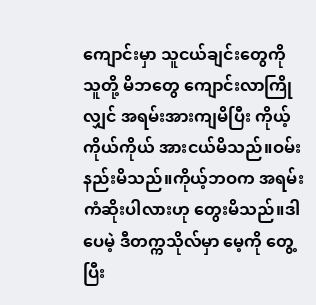ကျောင်းမှာ သူငယ်ချင်းတွေကို သူတို့ မိဘတွေ ကျောင်းလာကြိုလျှင် အရမ်းအားကျမိပြီး ကိုယ့်ကိုယ်ကိုယ် အားငယ်မိသည်။ဝမ်းနည်းမိသည်။ကိုယ့်ဘဝက အရမ်း ကံဆိုးပါလားဟု တွေးမိသည်။ဒါပေမဲ့ ဒီတက္ကသိုလ်မှာ မေ့ကို တွေ့ပြီး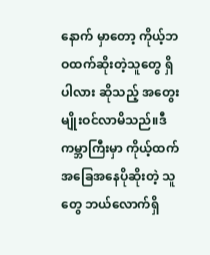နောက် မှာတော့ ကိုယ့်ဘဝထက်ဆိုးတဲ့သူတွေ ရှိပါလား ဆိုသည့် အတွေးမျိုးဝင်လာမိသည်။ဒီကမ္ဘာကြီးမှာ ကိုယ့်ထက် အခြေအနေပိုဆိုးတဲ့ သူတွေ ဘယ်လောက်ရှိ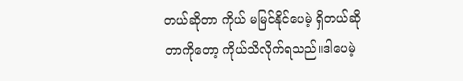တယ်ဆိုတာ ကိုယ် မမြင်နိုင်ပေမဲ့ ရှိတယ်ဆိုတာကိုတော့ ကိုယ်သိလိုက်ရသည်။ဒါပေမဲ့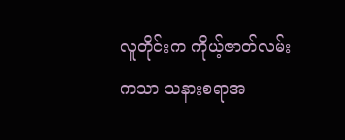လူတိုင်းက ကိုယ့်ဇာတ်လမ်းကသာ သနားစရာအ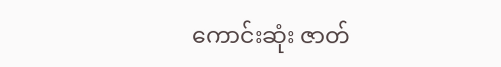ကောင်းဆုံး ဇာတ်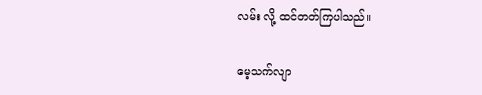လမ်း လို့ ထင်တတ်ကြပါသည်။

မေ့သက်လျာ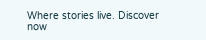Where stories live. Discover now